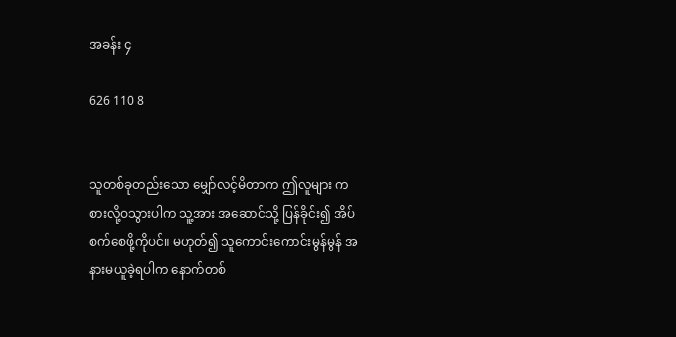အခန်း ၄

626 110 8


သူတစ်ခုတည်းသော မျှော်လင့်မိတာက ဤလူများ ကစားလို့ဝသွားပါက သူ့အား အဆောင်သို့ ပြန်ခိုင်း၍ အိပ်စက်စေဖို့ကိုပင်။ မဟုတ်၍ သူကောင်းကောင်းမွန်မွန် အနားမယူခဲ့ရပါက နောက်တစ်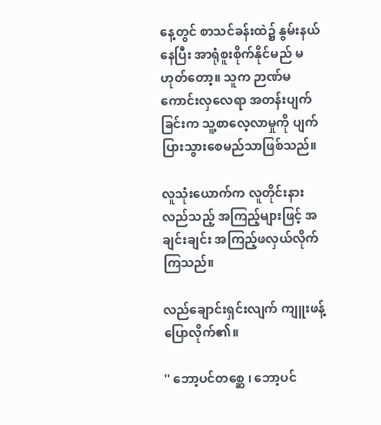နေ့တွင် စာသင်ခန်းထဲ၌ နွမ်းနယ်နေပြီး အာရုံစူးစိုက်နိုင်မည် မဟုတ်တော့။ သူက ဉာဏ်မကောင်းလှလေရာ အတန်းပျက်ခြင်းက သူ့စာလေ့လာမှုကို ပျက်ပြားသွားစေမည်သာဖြစ်သည်။

လူသုံးယောက်က လူတိုင်းနားလည်သည့် အကြည့်များဖြင့် အချင်းချင်း အကြည့်ဖလှယ်လိုက်ကြသည်။

လည်ချောင်းရှင်းလျက် ကျူးဖန့်ပြောလိုက်၏။

'' ဘော့ပင်တစ္ဆေ ၊ ဘော့ပင်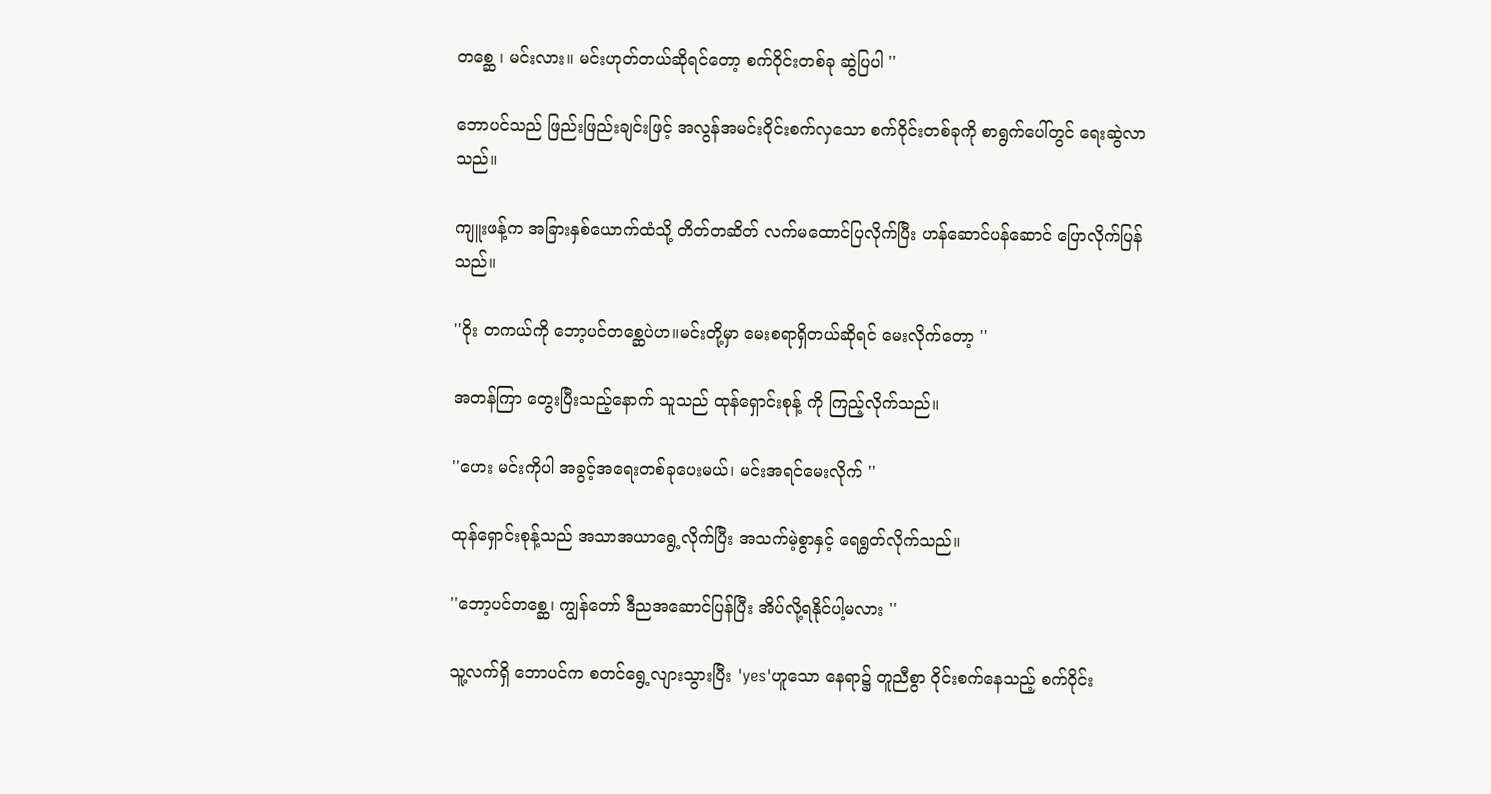တစ္ဆေ ၊ မင်းလား။ မင်းဟုတ်တယ်ဆိုရင်တော့ စက်ဝိုင်းတစ်ခု ဆွဲပြပါ ''

ဘောပင်သည် ဖြည်းဖြည်းချင်းဖြင့် အလွန်အမင်းဝိုင်းစက်လှသော စက်ဝိုင်းတစ်ခုကို စာရွက်ပေါ်တွင် ရေးဆွဲလာသည်။

ကျူးဖန့်က အခြားနှစ်ယောက်ထံသို့ တိတ်တဆိတ် လက်မထောင်ပြလိုက်ပြီး ဟန်ဆောင်ပန်ဆောင် ပြောလိုက်ပြန်သည်။

''ဝိုး တကယ်ကို ဘော့ပင်တစ္ဆေပဲဟ။မင်းတို့မှာ မေးစရာရှိတယ်ဆိုရင် မေးလိုက်တော့ ''

အတန်ကြာ တွေးပြီးသည့်နောက် သူသည် ထုန်ရှောင်းစုန့် ကို ကြည့်လိုက်သည်။

''ဟေး မင်းကိုပါ အခွင့်အရေးတစ်ခုပေးမယ်၊ မင်းအရင်မေးလိုက် ''

ထုန်ရှောင်းစုန့်သည် အသာအယာရွေ့လိုက်ပြီး အသက်မဲ့စွာနှင့် ရေရွတ်လိုက်သည်။

''ဘော့ပင်တစ္ဆေ၊ ကျွန်တော် ဒီညအဆောင်ပြန်ပြီး အိပ်လို့ရနိုင်ပါ့မလား ''

သူ့လက်ရှိ ဘောပင်က စတင်ရွေ့လျားသွားပြီး 'yes'ဟူသော နေရာ၌ တူညီစွာ ဝိုင်းစက်နေသည့် စက်ဝိုင်း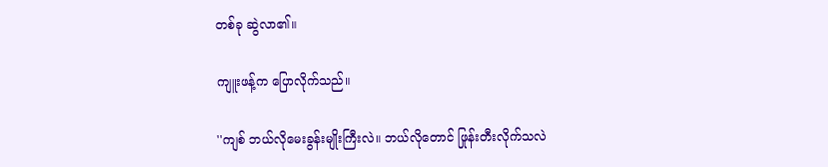တစ်ခု ဆွဲလာ၏။

ကျူးဖန့်က ပြောလိုက်သည်။

''ကျစ် ဘယ်လိုမေးခွန်းမျိုးကြီးလဲ။ ဘယ်လိုတောင် ဖြုန်းတီးလိုက်သလဲ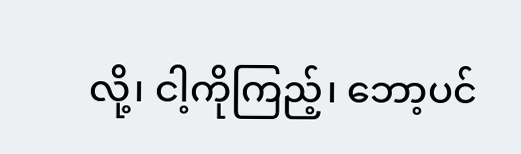လို့၊ ငါ့ကိုကြည့်၊ ဘော့ပင်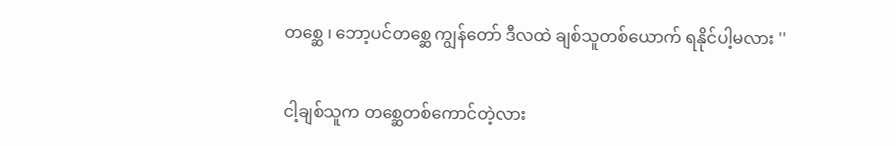တစ္ဆေ ၊ ဘော့ပင်တစ္ဆေ ကျွန်တော် ဒီလထဲ ချစ်သူတစ်ယောက် ရနိုင်ပါ့မလား ''

ငါ့ချစ်သူက တစ္ဆေတစ်ကောင်တဲ့လား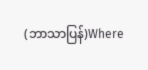(ဘာသာပြန်)Where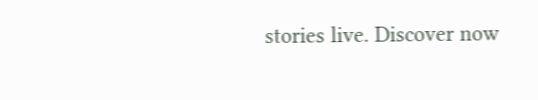stories live. Discover now